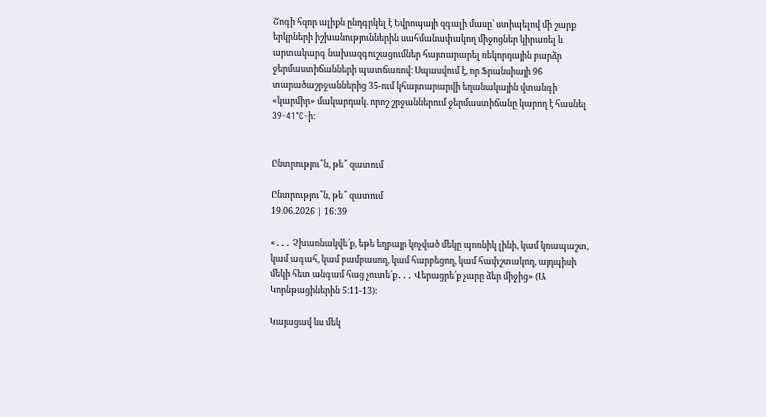Շոգի հզոր ալիքն ընդգրկել է Եվրոպայի զգալի մասը՝ ստիպելով մի շարք երկրների իշխանություններին սահմանափակող միջոցներ կիրառել և արտակարգ նախազգուշացումներ հայտարարել ռեկորդային բարձր ջերմաստիճանների պատճառով։ Սպասվում է, որ Ֆրանսիայի 96 տարածաշրջաններից 35-ում կհայտարարվի եղանակային վտանգի «կարմիր» մակարդակ. որոշ շրջաններում ջերմաստիճանը կարող է հասնել 39-41°C-ի:


Ընտրությու՞ն, թե՞ զատում

Ընտրությու՞ն, թե՞ զատում
19.06.2026 | 16:39

«․․․ Չխառնակվե՛ք, եթե եղբայր կոչված մեկը պոռնիկ լինի, կամ կռապաշտ, կամ ագահ, կամ բամբասող, կամ հարբեցող, կամ հափշտակող, այդպիսի մեկի հետ անգամ հաց չուտե՛ք․․․ Վերացրե՛ք չարը ձեր միջից» (Ա Կորնթացիներին 5։11-13)։

Կայացավ ևս մեկ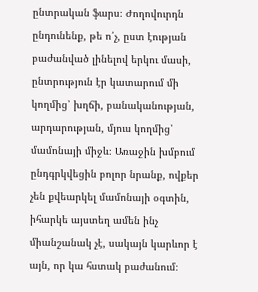ընտրական ֆարս։ Ժողովուրդն ընդունենք, թե ո՛չ, ըստ էության բաժանված լինելով երկու մասի, ընտրություն էր կատարում մի կողմից՝ խղճի, բանականության, արդարության, մյուս կողմից՝ մամոնայի միջև։ Առաջին խմբում ընդգրկվեցին բոլոր նրանք, ովքեր չեն քվեարկել մամոնայի օգտին, իհարկե այստեղ ամեն ինչ միանշանակ չէ, սակայն կարևոր է այն, որ կա հստակ բաժանում։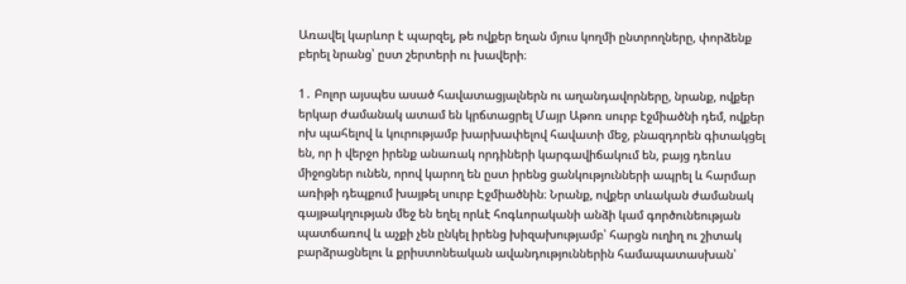Առավել կարևոր է պարզել, թե ովքեր եղան մյուս կողմի ընտրողները, փորձենք բերել նրանց՝ ըստ շերտերի ու խավերի։

1․ Բոլոր այսպես ասած հավատացյալներն ու աղանդավորները, նրանք, ովքեր երկար ժամանակ ատամ են կրճտացրել Մայր Աթոռ սուրբ էջմիածնի դեմ, ովքեր ոխ պահելով և կուրությամբ խարխափելով հավատի մեջ, բնազդորեն գիտակցել են, որ ի վերջո իրենք անառակ որդիների կարգավիճակում են, բայց դեռևս միջոցներ ունեն, որով կարող են ըստ իրենց ցանկությունների ապրել և հարմար առիթի դեպքում խայթել սուրբ Էջմիածնին։ Նրանք, ովքեր տևական ժամանակ գայթակղության մեջ են եղել որևէ հոգևորականի անձի կամ գործունեության պատճառով և աչքի չեն ընկել իրենց խիզախությամբ՝ հարցն ուղիղ ու շիտակ բարձրացնելու և քրիստոնեական ավանդություններին համապատասխան՝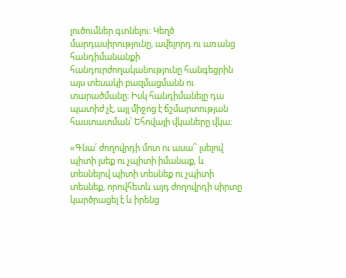լուծումներ գտնելու։ Կեղծ մարդասիրությունը, ավելորդ ու առանց հանդիմանանքի հանդուրժողականությունը հանգեցրին այս տեսակի բազմացմանն ու տարածմանը։ Իսկ հանդիմանելը դա պատիժ չէ, այլ միջոց է ճշմարտության հաստատման՝ Եհովայի վկաները վկա։

«Գնա՛ ժողովրդի մոտ ու ասա՛՝ լսելով պիտի լսեք ու չպիտի իմանաք, և տեսնելով պիտի տեսնեք ու չպիտի տեսնեք, որովհետև այդ ժողովրդի սիրտը կարծրացել է և իրենց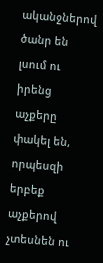ականջներով ծանր են լսում ու իրենց աչքերը փակել են, որպեսզի երբեք աչքերով չտեսնեն ու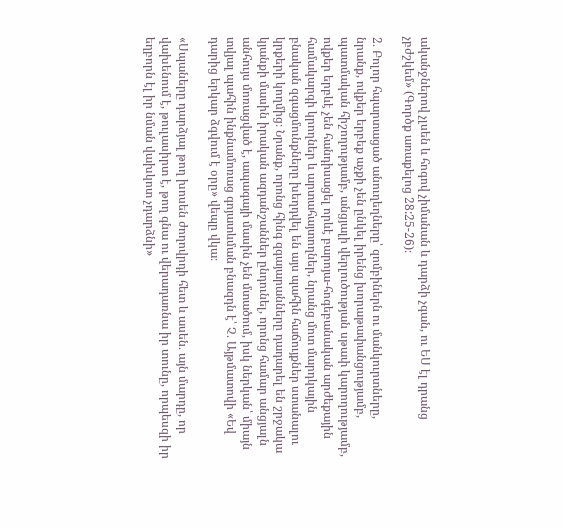ականջներով չլսեն և հոգով չիմանան և դարձի չգան, ու ԵՍ էլ դրանց չբժշկեմ» (Գործք առաքելոց 28:25-26)։

2․ Բոլոր հպարտացած անուղեղները՝ զոմբիներն ու մանկուրտները, նրանք, ովքեր երբեք աչքի չեն ընկել իրենց խորաթափանցությամբ, պատմական հիշողությամբ, անցյալի վերլուծության սթափ կարողությամբ, ովքեր երբևէ չեն հանդիսացել որևէ բարոյա-հոգեբանական արժեքային համակարգի կրողներ և արտահայտողներ, նրանց մոտ մարդկային բնական զգացմունքները խեղդվել են այս պահին հաճույքներ ստանալու կրքերի կողմից։ Նրանք, որոնց հինգ զգայարանները դադարել են շրջակա կյանքի մասին իրական ազդանշաններ ընդունել, որոնց համար անցյալն անհույս մոռացված է, ապագայի մասին չեն մտածում, իսկ ներկան՝ միայն տվյալ պահին ինքնամոռաց գոյատևման բնազդն է՝ Չ․ Այթմատովի «Եվ դարից երկար ձգվում է օրը» վեպը վկա։

«Սպաները դարձյալ թող խոսեն ժողովրդի հետ և ասեն․ այն մարդը, որ վախենում է, թուլասիրտ է, թող գնա ու վերադառնա իր տունը, որպեսզի իր եղբորն էլ իր նման վախկոտ չդարձնի»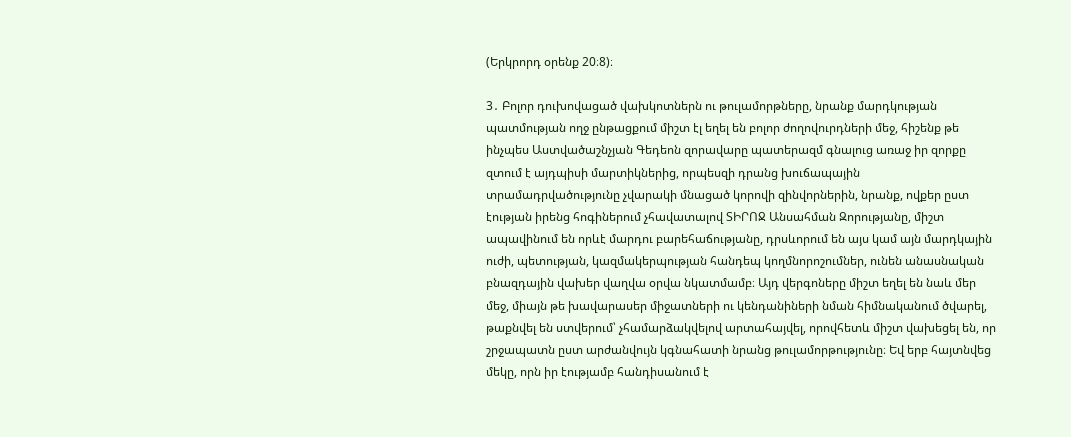(Երկրորդ օրենք 20։8)։

3․ Բոլոր դուխովացած վախկոտներն ու թուլամորթները, նրանք մարդկության պատմության ողջ ընթացքում միշտ էլ եղել են բոլոր ժողովուրդների մեջ, հիշենք թե ինչպես Աստվածաշնչյան Գեդեոն զորավարը պատերազմ գնալուց առաջ իր զորքը զտում է այդպիսի մարտիկներից, որպեսզի դրանց խուճապային տրամադրվածությունը չվարակի մնացած կորովի զինվորներին, նրանք, ովքեր ըստ էության իրենց հոգիներում չհավատալով ՏԻՐՈՋ Անսահման Զորությանը, միշտ ապավինում են որևէ մարդու բարեհաճությանը, դրսևորում են այս կամ այն մարդկային ուժի, պետության, կազմակերպության հանդեպ կողմնորոշումներ, ունեն անասնական բնազդային վախեր վաղվա օրվա նկատմամբ։ Այդ վերգոները միշտ եղել են նաև մեր մեջ, միայն թե խավարասեր միջատների ու կենդանիների նման հիմնականում ծվարել, թաքնվել են ստվերում՝ չհամարձակվելով արտահայվել, որովհետև միշտ վախեցել են, որ շրջապատն ըստ արժանվույն կգնահատի նրանց թուլամորթությունը։ Եվ երբ հայտնվեց մեկը, որն իր էությամբ հանդիսանում է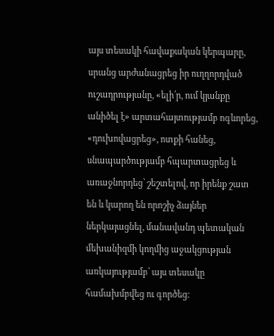այս տեսակի հավաքական կերպարը, սրանց արժանացրեց իր ուղղորդված ուշադրությանը, «ելի՛ր, ում կյանքը անիծել է» արտահայտությամբ ոգևորեց, «դուխովացրեց», ոտքի հանեց, սնապարծությամբ հպարտացրեց և առաջնորդեց՝ շեշտելով, որ իրենք շատ են և կարող են որոշիչ ձայներ ներկայացնել, մանավանդ պետական մեխանիզմի կողմից աջակցության առկայությամբ՝ այս տեսակը համախմբվեց ու գործեց։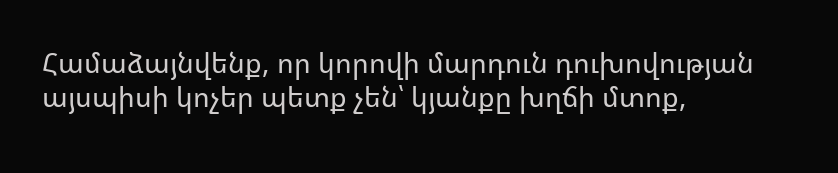Համաձայնվենք, որ կորովի մարդուն դուխովության այսպիսի կոչեր պետք չեն՝ կյանքը խղճի մտոք,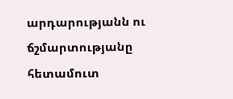արդարությանն ու ճշմարտությանը հետամուտ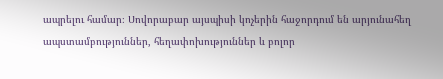ապրելու համար։ Սովորաբար այսպիսի կոչերին հաջորդում են արյունահեղ ապստամբություններ, հեղափոխություններ և բոլոր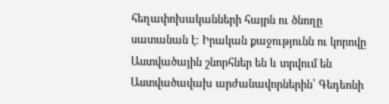հեղափոխականների հայրն ու ծնողը սատանան է։ Իրական քաջությունն ու կորովը Աստվածային շնորհներ են և տրվում են Աստվածավախ արժանավորներին՝ Գեդեոնի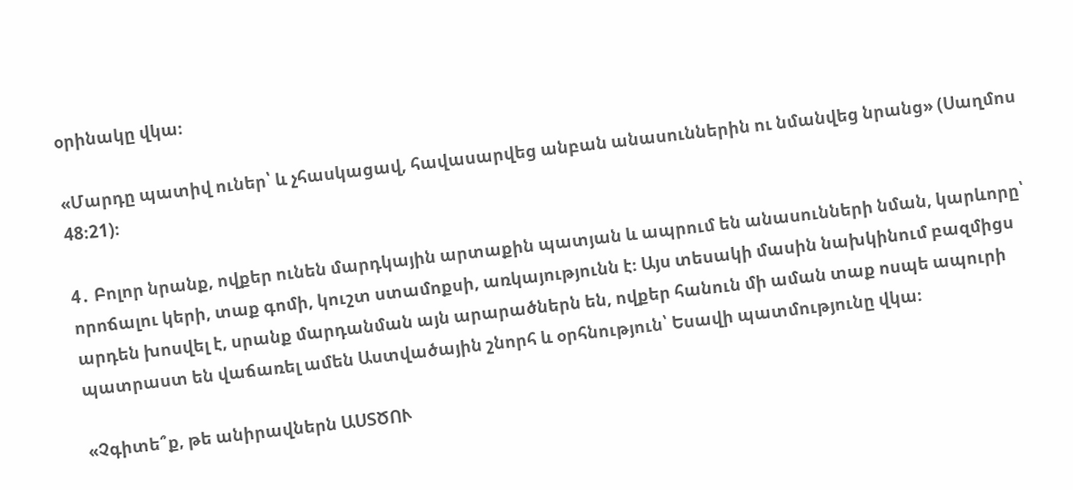օրինակը վկա։

«Մարդը պատիվ ուներ՝ և չհասկացավ, հավասարվեց անբան անասուններին ու նմանվեց նրանց» (Սաղմոս 48։21)։

4․ Բոլոր նրանք, ովքեր ունեն մարդկային արտաքին պատյան և ապրում են անասունների նման, կարևորը՝ որոճալու կերի, տաք գոմի, կուշտ ստամոքսի, առկայությունն է։ Այս տեսակի մասին նախկինում բազմիցս արդեն խոսվել է, սրանք մարդանման այն արարածներն են, ովքեր հանուն մի աման տաք ոսպե ապուրի պատրաստ են վաճառել ամեն Աստվածային շնորհ և օրհնություն՝ Եսավի պատմությունը վկա։

«Չգիտե՞ք, թե անիրավներն ԱՍՏԾՈՒ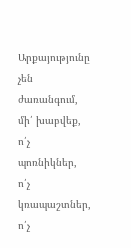Արքայությունը չեն ժառանգում, մի՛ խաբվեք, ո՛չ պոռնիկներ, ո՛չ կռապաշտներ, ո՛չ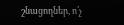շնացողներ, ո՛չ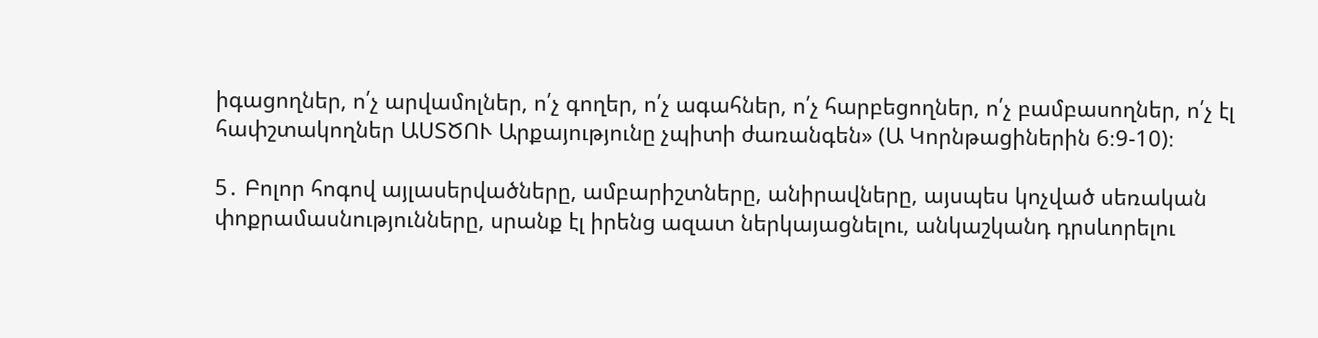իգացողներ, ո՛չ արվամոլներ, ո՛չ գողեր, ո՛չ ագահներ, ո՛չ հարբեցողներ, ո՛չ բամբասողներ, ո՛չ էլ հափշտակողներ ԱՍՏԾՈՒ Արքայությունը չպիտի ժառանգեն» (Ա Կորնթացիներին 6։9-10)։

5․ Բոլոր հոգով այլասերվածները, ամբարիշտները, անիրավները, այսպես կոչված սեռական փոքրամասնությունները, սրանք էլ իրենց ազատ ներկայացնելու, անկաշկանդ դրսևորելու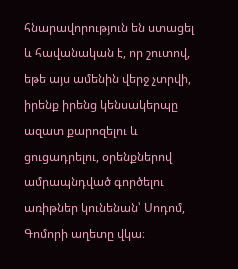հնարավորություն են ստացել և հավանական է, որ շուտով, եթե այս ամենին վերջ չտրվի, իրենք իրենց կենսակերպը ազատ քարոզելու և ցուցադրելու, օրենքներով ամրապնդված գործելու առիթներ կունենան՝ Սոդոմ, Գոմորի աղետը վկա։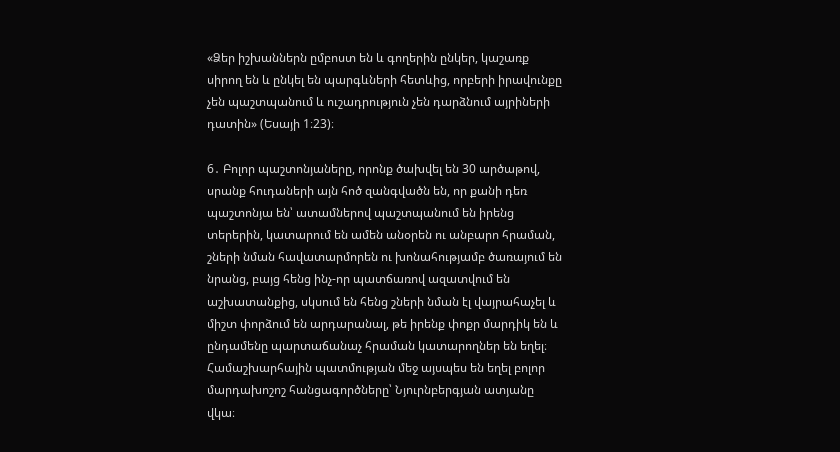«Ձեր իշխաններն ըմբոստ են և գողերին ընկեր, կաշառք սիրող են և ընկել են պարգևների հետևից, որբերի իրավունքը չեն պաշտպանում և ուշադրություն չեն դարձնում այրիների դատին» (Եսայի 1։23)։

6․ Բոլոր պաշտոնյաները, որոնք ծախվել են 30 արծաթով, սրանք հուդաների այն հոծ զանգվածն են, որ քանի դեռ պաշտոնյա են՝ ատամներով պաշտպանում են իրենց տերերին, կատարում են ամեն անօրեն ու անբարո հրաման, շների նման հավատարմորեն ու խոնահությամբ ծառայում են նրանց, բայց հենց ինչ-որ պատճառով ազատվում են աշխատանքից, սկսում են հենց շների նման էլ վայրահաչել և միշտ փորձում են արդարանալ, թե իրենք փոքր մարդիկ են և ընդամենը պարտաճանաչ հրաման կատարողներ են եղել։ Համաշխարհային պատմության մեջ այսպես են եղել բոլոր մարդախոշոշ հանցագործները՝ Նյուրնբերգյան ատյանը վկա։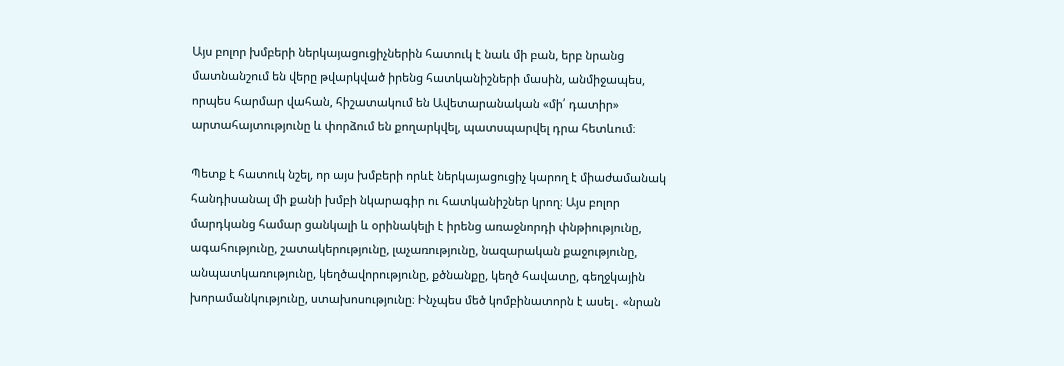Այս բոլոր խմբերի ներկայացուցիչներին հատուկ է նաև մի բան, երբ նրանց մատնանշում են վերը թվարկված իրենց հատկանիշների մասին, անմիջապես, որպես հարմար վահան, հիշատակում են Ավետարանական «մի՛ դատիր» արտահայտությունը և փորձում են քողարկվել, պատսպարվել դրա հետևում։

Պետք է հատուկ նշել, որ այս խմբերի որևէ ներկայացուցիչ կարող է միաժամանակ հանդիսանալ մի քանի խմբի նկարագիր ու հատկանիշներ կրող։ Այս բոլոր մարդկանց համար ցանկալի և օրինակելի է իրենց առաջնորդի փնթիությունը, ագահությունը, շատակերությունը, լաչառությունը, նազարական քաջությունը, անպատկառությունը, կեղծավորությունը, քծնանքը, կեղծ հավատը, գեղջկային խորամանկությունը, ստախոսությունը։ Ինչպես մեծ կոմբինատորն է ասել․ «նրան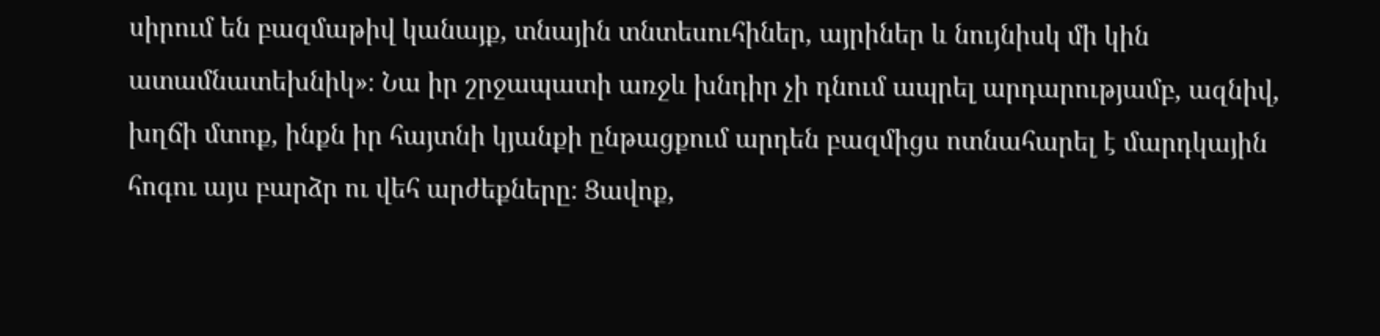սիրում են բազմաթիվ կանայք, տնային տնտեսուհիներ, այրիներ և նույնիսկ մի կին ատամնատեխնիկ»։ Նա իր շրջապատի առջև խնդիր չի դնում ապրել արդարությամբ, ազնիվ, խղճի մտոք, ինքն իր հայտնի կյանքի ընթացքում արդեն բազմիցս ոտնահարել է մարդկային հոգու այս բարձր ու վեհ արժեքները։ Ցավոք,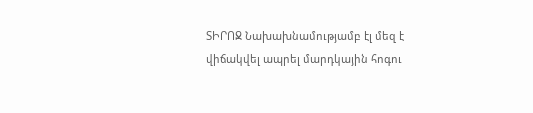ՏԻՐՈՋ Նախախնամությամբ էլ մեզ է վիճակվել ապրել մարդկային հոգու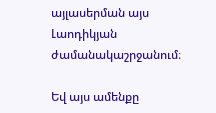այլասերման այս Լաոդիկյան ժամանակաշրջանում։

Եվ այս ամենքը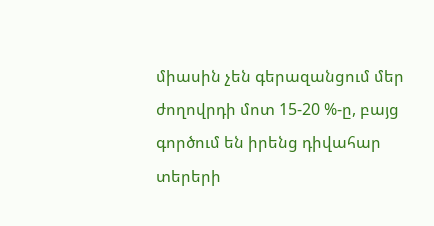միասին չեն գերազանցում մեր ժողովրդի մոտ 15-20 %-ը, բայց գործում են իրենց դիվահար տերերի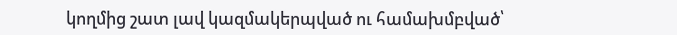կողմից շատ լավ կազմակերպված ու համախմբված՝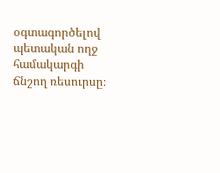օգտագործելով պետական ողջ համակարգի ճնշող ռեսուրսը։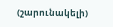(շարունակելի)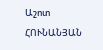Աշոտ ՀՈՒՆԱՆՅԱՆ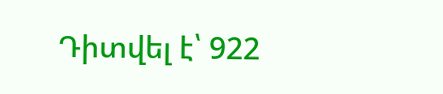Դիտվել է՝ 922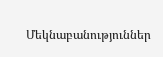Մեկնաբանություններ